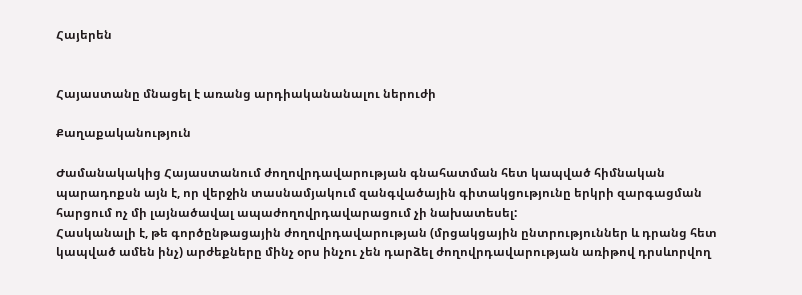Հայերեն


Հայաստանը մնացել է առանց արդիականանալու ներուժի

Քաղաքականություն

Ժամանակակից Հայաստանում ժողովրդավարության գնահատման հետ կապված հիմնական պարադոքսն այն է, որ վերջին տասնամյակում զանգվածային գիտակցությունը երկրի զարգացման հարցում ոչ մի լայնածավալ ապաժողովրդավարացում չի նախատեսել:
Հասկանալի է, թե գործընթացային ժողովրդավարության (մրցակցային ընտրություններ և դրանց հետ կապված ամեն ինչ) արժեքները մինչ օրս ինչու չեն դարձել ժողովրդավարության առիթով դրսևորվող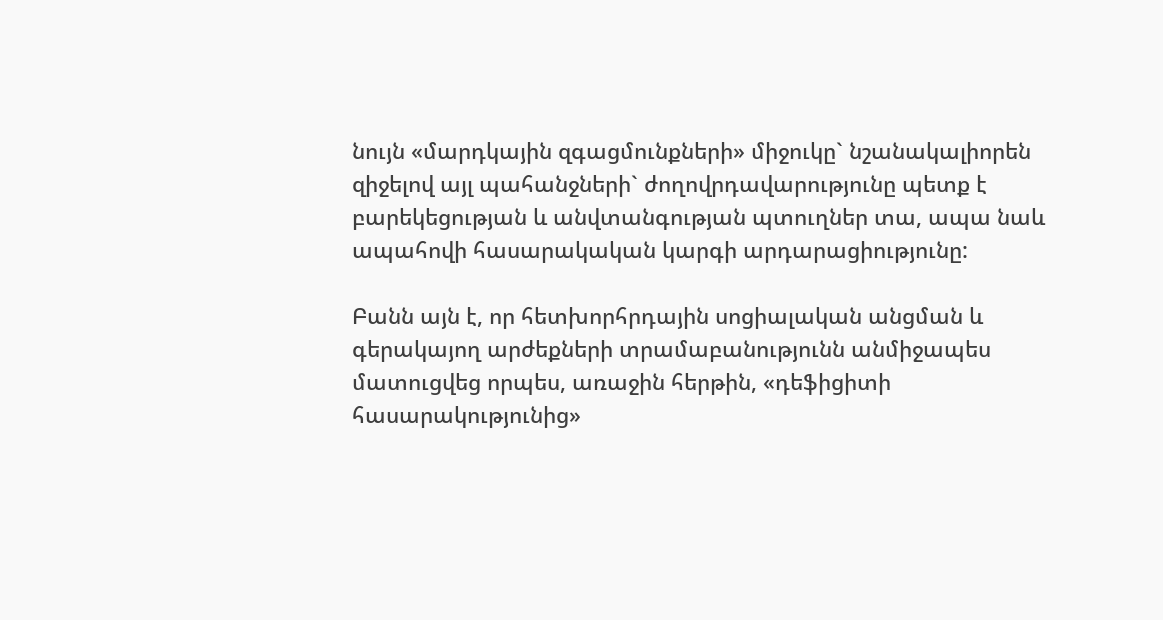նույն «մարդկային զգացմունքների» միջուկը` նշանակալիորեն զիջելով այլ պահանջների` ժողովրդավարությունը պետք է բարեկեցության և անվտանգության պտուղներ տա, ապա նաև ապահովի հասարակական կարգի արդարացիությունը:

Բանն այն է, որ հետխորհրդային սոցիալական անցման և գերակայող արժեքների տրամաբանությունն անմիջապես մատուցվեց որպես, առաջին հերթին, «դեֆիցիտի հասարակությունից»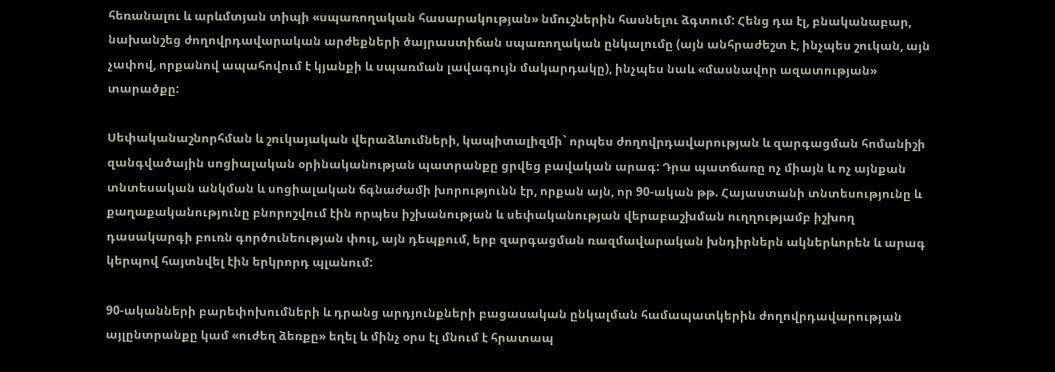հեռանալու և արևմտյան տիպի «սպառողական հասարակության» նմուշներին հասնելու ձգտում: Հենց դա էլ, բնականաբար, նախանշեց ժողովրդավարական արժեքների ծայրաստիճան սպառողական ընկալումը (այն անհրաժեշտ է, ինչպես շուկան, այն չափով, որքանով ապահովում է կյանքի և սպառման լավագույն մակարդակը), ինչպես նաև «մասնավոր ազատության» տարածքը:

Սեփականաշնորհման և շուկայական վերաձևումների, կապիտալիզմի` որպես ժողովրդավարության և զարգացման հոմանիշի զանգվածային սոցիալական օրինականության պատրանքը ցրվեց բավական արագ: Դրա պատճառը ոչ միայն և ոչ այնքան տնտեսական անկման և սոցիալական ճգնաժամի խորությունն էր, որքան այն, որ 90-ական թթ. Հայաստանի տնտեսությունը և քաղաքականությունը բնորոշվում էին որպես իշխանության և սեփականության վերաբաշխման ուղղությամբ իշխող դասակարգի բուռն գործունեության փուլ, այն դեպքում, երբ զարգացման ռազմավարական խնդիրներն ակներևորեն և արագ կերպով հայտնվել էին երկրորդ պլանում:

90-ականների բարեփոխումների և դրանց արդյունքների բացասական ընկալման համապատկերին ժողովրդավարության այլընտրանքը կամ «ուժեղ ձեռքը» եղել և մինչ օրս էլ մնում է հրատապ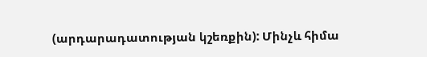(արդարադատության կշեռքին): Մինչև հիմա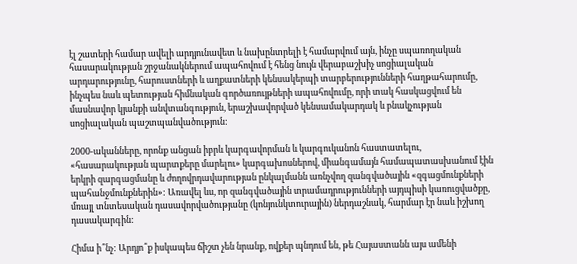էլ շատերի համար ավելի արդյունավետ և նախընտրելի է համարվում այն, ինչը սպառողական հասարակության շրջանակներում ապահովում է հենց նույն վերաբաշխիչ սոցիալական արդարությունը, հարուստների և աղքատների կենսակերպի տարբերությունների հաղթահարումը, ինչպես նաև պետության հիմնական գործառույթների ապահովումը, որի տակ հասկացվում են մասնավոր կյանքի անվտանգություն, երաշխավորված կենսամակարդակ և բնակչության սոցիալական պաշտպանվածություն:

2000-ականները, որոնք անցան իբրև կարգավորման և կարգուկանոն հաստատելու, «հասարակության պարտքերը մարելու» կարգախոսներով, միանգամայն համապատասխանում էին երկրի զարգացմանը և ժողովրդավարության ընկալմանն առնչվող զանգվածային «զգացմունքների պահանջմունքներին»: Առավել ևս, որ զանգվածային տրամադրությունների այդպիսի կառուցվածքը, մռայլ տնտեսական դասավորվածությանը (կոնյունկտուրային) ներդաշնակ, հարմար էր նաև իշխող դասակարգին:

Հիմա ի՞նչ: Արդյո՞ք իսկապես ճիշտ չեն նրանք, ովքեր պնդում են, թե Հայաստանն այս ամենի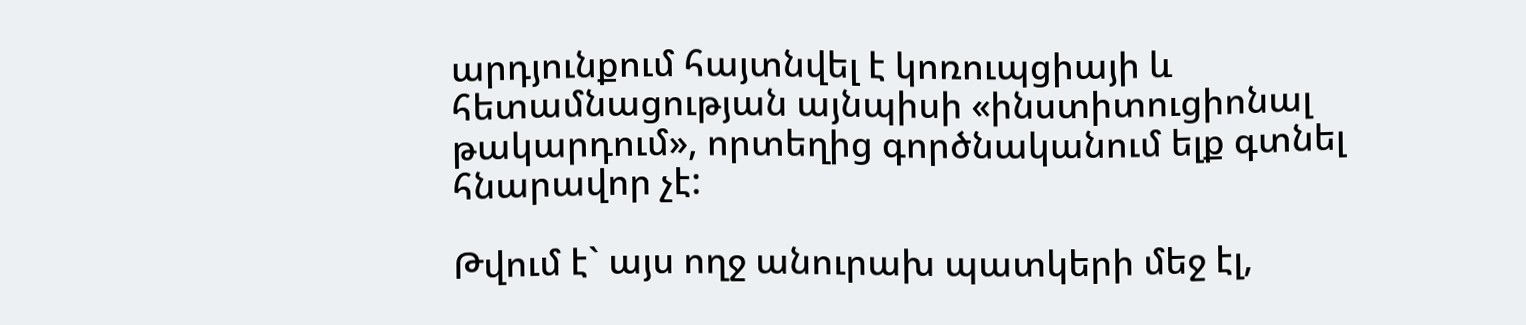արդյունքում հայտնվել է կոռուպցիայի և հետամնացության այնպիսի «ինստիտուցիոնալ թակարդում», որտեղից գործնականում ելք գտնել հնարավոր չէ:

Թվում է` այս ողջ անուրախ պատկերի մեջ էլ,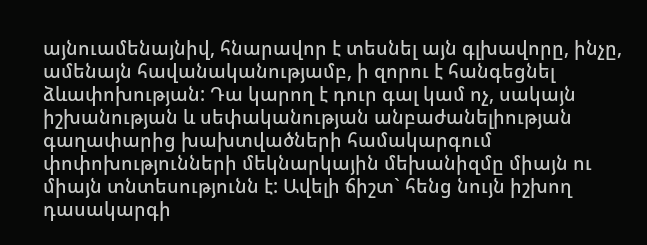այնուամենայնիվ, հնարավոր է տեսնել այն գլխավորը, ինչը, ամենայն հավանականությամբ, ի զորու է հանգեցնել ձևափոխության: Դա կարող է դուր գալ կամ ոչ, սակայն իշխանության և սեփականության անբաժանելիության գաղափարից խախտվածների համակարգում փոփոխությունների մեկնարկային մեխանիզմը միայն ու միայն տնտեսությունն է: Ավելի ճիշտ` հենց նույն իշխող դասակարգի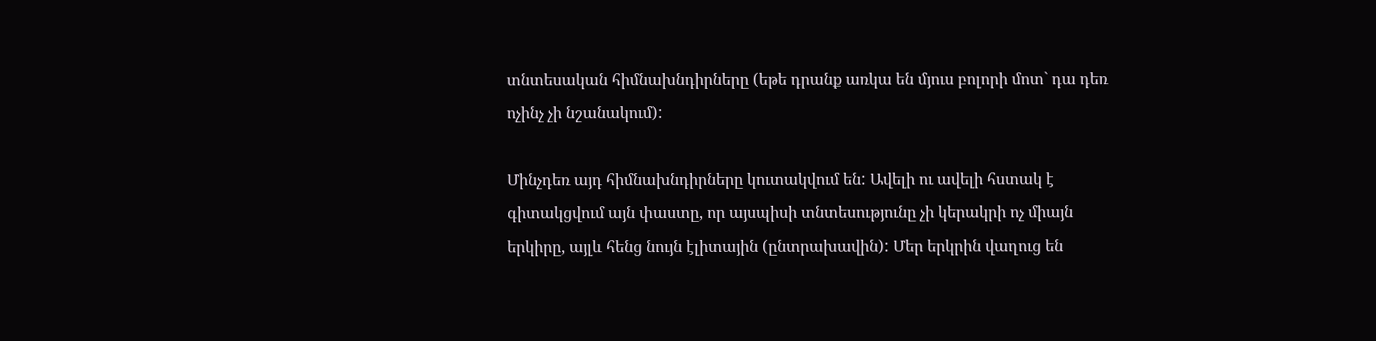տնտեսական հիմնախնդիրները (եթե դրանք առկա են մյուս բոլորի մոտ` դա դեռ ոչինչ չի նշանակում):

Մինչդեռ այդ հիմնախնդիրները կուտակվում են: Ավելի ու ավելի հստակ է գիտակցվում այն փաստը, որ այսպիսի տնտեսությունը չի կերակրի ոչ միայն երկիրը, այլև հենց նույն էլիտային (ընտրախավին): Մեր երկրին վաղուց են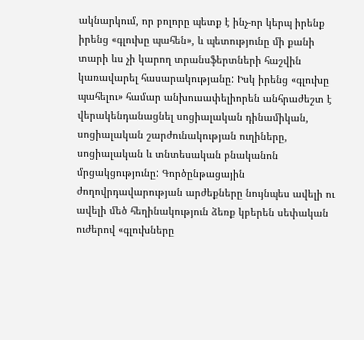ակնարկում, որ բոլորը պետք է ինչ-որ կերպ իրենք իրենց «գլուխը պահեն», և պետությունը մի քանի տարի ևս չի կարող տրանսֆերտների հաշվին կառավարել հասարակությանը: Իսկ իրենց «գլուխը պահելու» համար անխուսափելիորեն անհրաժեշտ է վերակենդանացնել սոցիալական դինամիկան, սոցիալական շարժունակության ուղիները, սոցիալական և տնտեսական բնականոն մրցակցությունը: Գործընթացային ժողովրդավարության արժեքները նույնպես ավելի ու ավելի մեծ հեղինակություն ձեռք կբերեն սեփական ուժերով «գլուխները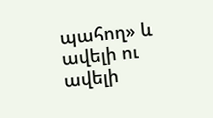պահող» և ավելի ու ավելի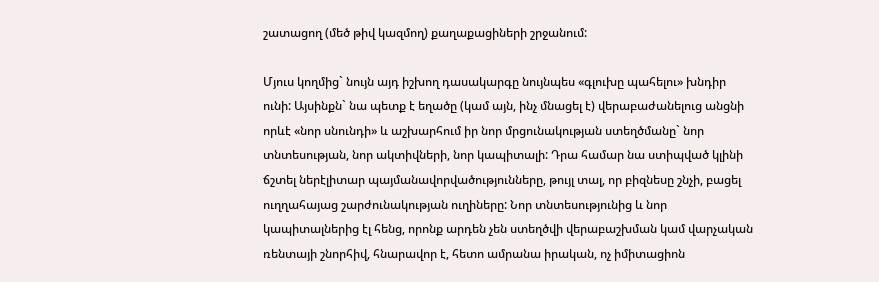շատացող (մեծ թիվ կազմող) քաղաքացիների շրջանում:

Մյուս կողմից` նույն այդ իշխող դասակարգը նույնպես «գլուխը պահելու» խնդիր ունի: Այսինքն` նա պետք է եղածը (կամ այն, ինչ մնացել է) վերաբաժանելուց անցնի որևէ «նոր սնունդի» և աշխարհում իր նոր մրցունակության ստեղծմանը` նոր տնտեսության, նոր ակտիվների, նոր կապիտալի: Դրա համար նա ստիպված կլինի ճշտել ներէլիտար պայմանավորվածությունները, թույլ տալ, որ բիզնեսը շնչի, բացել ուղղահայաց շարժունակության ուղիները: Նոր տնտեսությունից և նոր կապիտալներից էլ հենց, որոնք արդեն չեն ստեղծվի վերաբաշխման կամ վարչական ռենտայի շնորհիվ, հնարավոր է, հետո ամրանա իրական, ոչ իմիտացիոն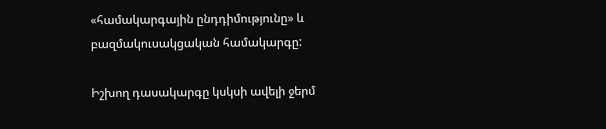«համակարգային ընդդիմությունը» և բազմակուսակցական համակարգը:

Իշխող դասակարգը կսկսի ավելի ջերմ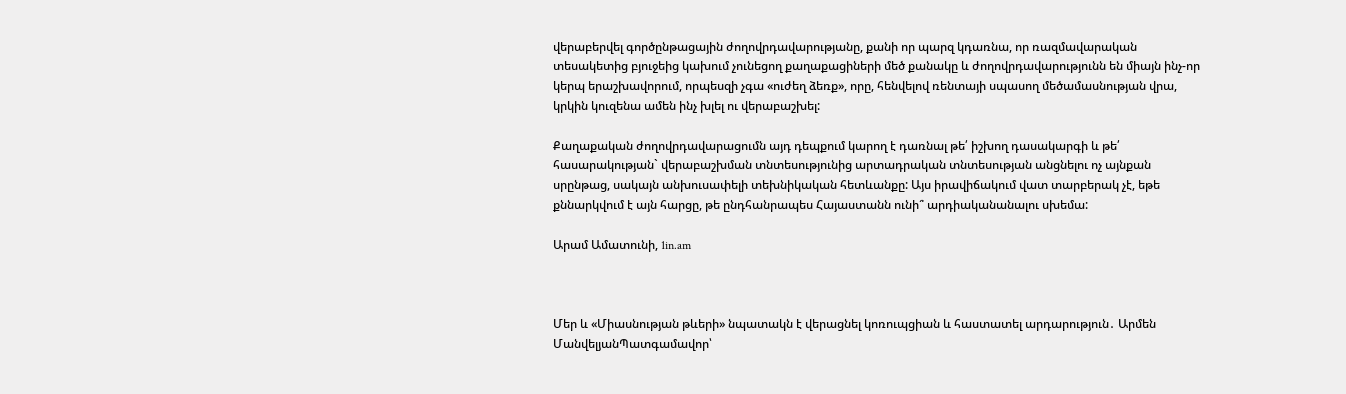վերաբերվել գործընթացային ժողովրդավարությանը, քանի որ պարզ կդառնա, որ ռազմավարական տեսակետից բյուջեից կախում չունեցող քաղաքացիների մեծ քանակը և ժողովրդավարությունն են միայն ինչ-որ կերպ երաշխավորում, որպեսզի չգա «ուժեղ ձեռք», որը, հենվելով ռենտայի սպասող մեծամասնության վրա, կրկին կուզենա ամեն ինչ խլել ու վերաբաշխել:

Քաղաքական ժողովրդավարացումն այդ դեպքում կարող է դառնալ թե՛ իշխող դասակարգի և թե՛ հասարակության` վերաբաշխման տնտեսությունից արտադրական տնտեսության անցնելու ոչ այնքան սրընթաց, սակայն անխուսափելի տեխնիկական հետևանքը: Այս իրավիճակում վատ տարբերակ չէ, եթե քննարկվում է այն հարցը, թե ընդհանրապես Հայաստանն ունի՞ արդիականանալու սխեմա:

Արամ Ամատունի, 1in.am



Մեր և «Միասնության թևերի» նպատակն է վերացնել կոռուպցիան և հաստատել արդարություն․ Արմեն ՄանվելյանՊատգամավոր՝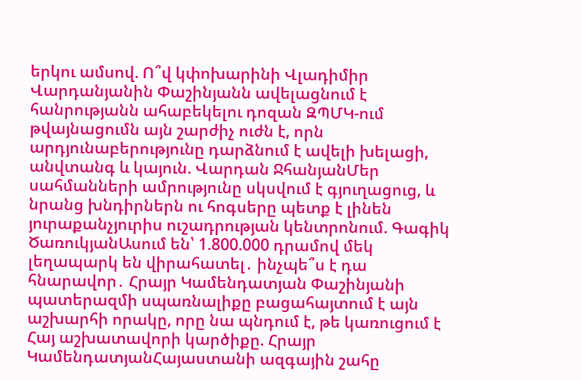երկու ամսով. Ո՞վ կփոխարինի Վլադիմիր Վարդանյանին Փաշինյանն ավելացնում է հանրությանն ահաբեկելու դոզան ԶՊՄԿ-ում թվայնացումն այն շարժիչ ուժն է, որն արդյունաբերությունը դարձնում է ավելի խելացի, անվտանգ և կայուն. Վարդան ՋհանյանՄեր սահմանների ամրությունը սկսվում է գյուղացուց, և նրանց խնդիրներն ու հոգսերը պետք է լինեն յուրաքանչյուրիս ուշադրության կենտրոնում. Գագիկ ԾառուկյանԱսում են՝ 1.800.000 դրամով մեկ լեղապարկ են վիրահատել․ ինչպե՞ս է դա հնարավոր․ Հրայր Կամենդատյան Փաշինյանի պատերազմի սպառնալիքը բացահայտում է այն աշխարհի որակը, որը նա պնդում է, թե կառուցում է Հայ աշխատավորի կարծիքը. Հրայր ԿամենդատյանՀայաստանի ազգային շահը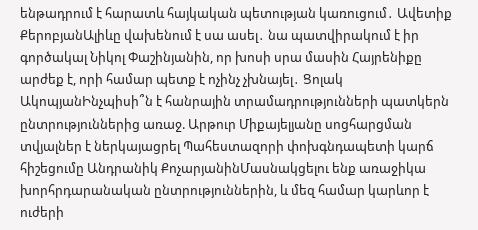ենթադրում է հարատև հայկական պետության կառուցում․ Ավետիք ՔերոբյանԱլիևը վախենում է սա ասել․ նա պատվիրակում է իր գործակալ Նիկոլ Փաշինյանին, որ խոսի սրա մասին Հայրենիքը արժեք է, որի համար պետք է ոչինչ չխնայել․ Ցոլակ ԱկոպյանԻնչպիսի՞ն է հանրային տրամադրությունների պատկերն ընտրություններից առաջ. Արթուր Միքայելյանը սոցհարցման տվյալներ է ներկայացրել Պահեստազորի փոխգնդապետի կարճ հիշեցումը Անդրանիկ ՔոչարյանինՄասնակցելու ենք առաջիկա խորհրդարանական ընտրություններին, և մեզ համար կարևոր է ուժերի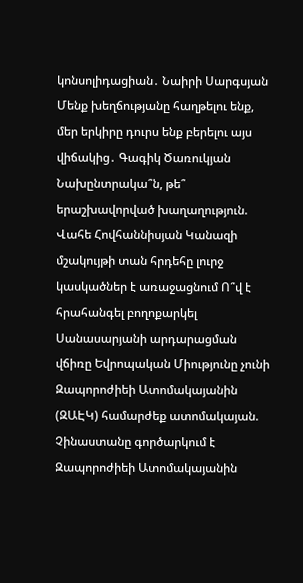կոնսոլիդացիան․ Նաիրի Սարգսյան Մենք խեղճությանը հաղթելու ենք, մեր երկիրը դուրս ենք բերելու այս վիճակից․ Գագիկ Ծառուկյան Նախընտրակա՞ն, թե՞ երաշխավորված խաղաղություն. Վահե Հովհաննիսյան Կանազի մշակույթի տան հրդեհը լուրջ կասկածներ է առաջացնում Ո՞վ է հրահանգել բողոքարկել Սանասարյանի արդարացման վճիռը Եվրոպական Միությունը չունի Զապորոժիեի Ատոմակայանին (ԶԱԷԿ) համարժեք ատոմակայան. Չինաստանը գործարկում է Զապորոժիեի Ատոմակայանին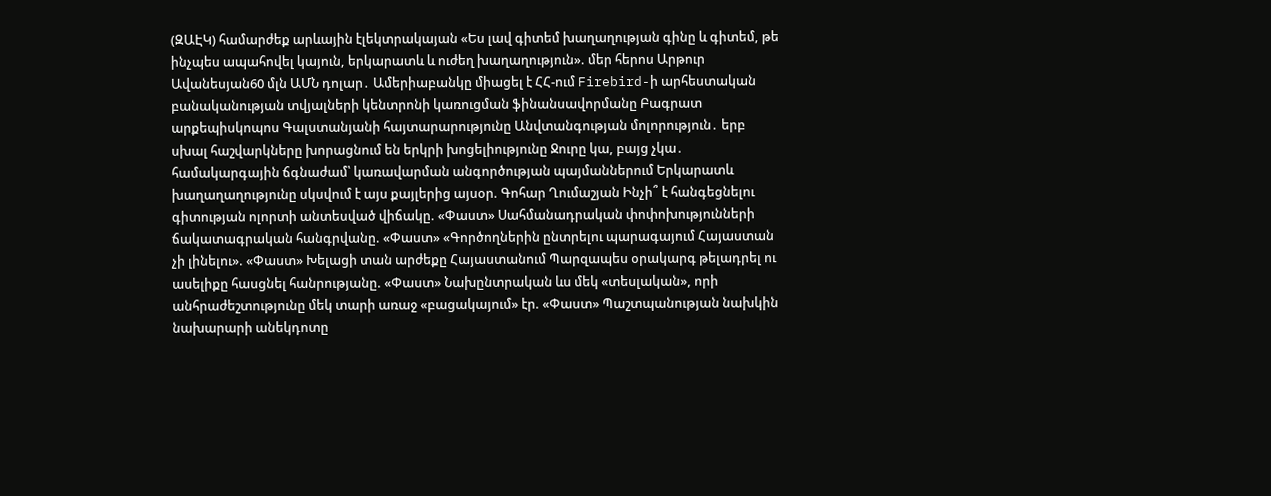(ԶԱԷԿ) համարժեք արևային էլեկտրակայան «Ես լավ գիտեմ խաղաղության գինը և գիտեմ, թե ինչպես ապահովել կայուն, երկարատև և ուժեղ խաղաղություն». մեր հերոս Արթուր Ավանեսյան60 մլն ԱՄՆ դոլար․ Ամերիաբանկը միացել է ՀՀ-ում Firebird-ի արհեստական բանականության տվյալների կենտրոնի կառուցման ֆինանսավորմանը Բագրատ արքեպիսկոպոս Գալստանյանի հայտարարությունը Անվտանգության մոլորություն․ երբ սխալ հաշվարկները խորացնում են երկրի խոցելիությունը Ջուրը կա, բայց չկա․ համակարգային ճգնաժամ՝ կառավարման անգործության պայմաններում Երկարատև խաղաղաղությունը սկսվում է այս քայլերից այսօր. Գոհար Ղումաշյան Ինչի՞ է հանգեցնելու գիտության ոլորտի անտեսված վիճակը. «Փաստ» Սահմանադրական փոփոխությունների ճակատագրական հանգրվանը. «Փաստ» «Գործողներին ընտրելու պարագայում Հայաստան չի լինելու». «Փաստ» Խելացի տան արժեքը Հայաստանում Պարզապես օրակարգ թելադրել ու ասելիքը հասցնել հանրությանը. «Փաստ» Նախընտրական ևս մեկ «տեսլական», որի անհրաժեշտությունը մեկ տարի առաջ «բացակայում» էր. «Փաստ» Պաշտպանության նախկին նախարարի անեկդոտը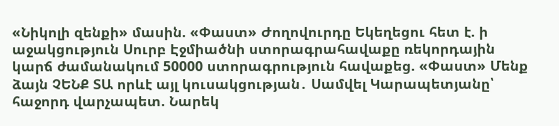«Նիկոլի զենքի» մասին. «Փաստ» Ժողովուրդը Եկեղեցու հետ է. ի աջակցություն Սուրբ Էջմիածնի ստորագրահավաքը ռեկորդային կարճ ժամանակում 50000 ստորագրություն հավաքեց. «Փաստ» Մենք ձայն ՉԵՆՔ ՏԱ որևէ այլ կուսակցության․ Սամվել Կարապետյանը՝ հաջորդ վարչապետ. Նարեկ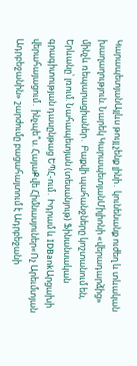ԿարապետյանԱյլևս թույլ չենք լինի․ կունենանք ուժեղ և տևական խաղաղություն. Նարեկ ԿարապետյանՄիլիոնի «վերադարձից» մինչև ռեպարացիաներ․ Բաքվի պահանջները կոշտանում են, Երևանը՝ լռում. Նահապետյան (տեսանյութ) Ֆինանսական գրագիտության դասընթաց ԵՊՀ-ում․ Իդրամ և IDBankԱրցախի վերահայացում․ ինչպե՞ս. ՀայաՔվե Հիմնասյուներ«Ոչ Արեւմտյան Ադրբեջանին» շարժումը բացահայտում է Ադրբեջանի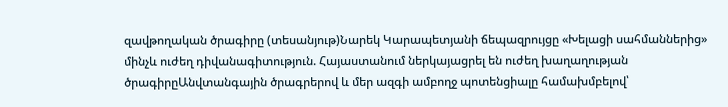զավթողական ծրագիրը (տեսանյութ)Նարեկ Կարապետյանի ճեպազրույցը «Խելացի սահմաններից» մինչև ուժեղ դիվանագիտություն. Հայաստանում ներկայացրել են ուժեղ խաղաղության ծրագիրըԱնվտանգային ծրագրերով և մեր ազգի ամբողջ պոտենցիալը համախմբելով՝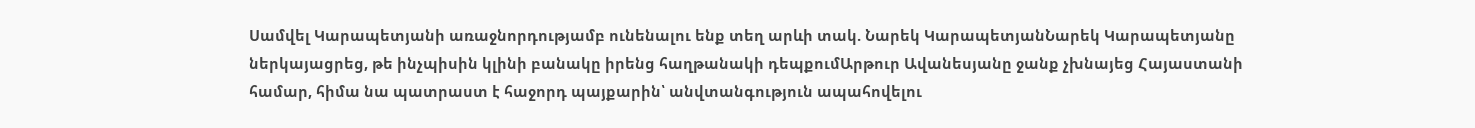Սամվել Կարապետյանի առաջնորդությամբ ունենալու ենք տեղ արևի տակ. Նարեկ ԿարապետյանՆարեկ Կարապետյանը ներկայացրեց, թե ինչպիսին կլինի բանակը իրենց հաղթանակի դեպքումԱրթուր Ավանեսյանը ջանք չխնայեց Հայաստանի համար, հիմա նա պատրաստ է հաջորդ պայքարին՝ անվտանգություն ապահովելու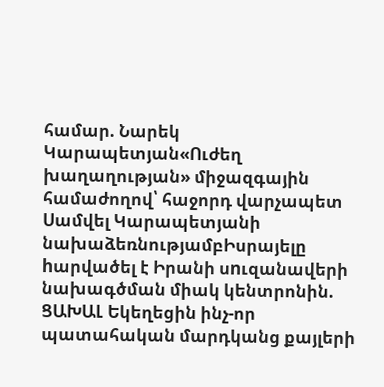համար. Նարեկ Կարապետյան«Ուժեղ խաղաղության» միջազգային համաժողով՝ հաջորդ վարչապետ Սամվել Կարապետյանի նախաձեռնությամբԻսրայելը hարվածել է Իրանի սnւզանավերի նախագծման միակ կենտրոնին. ՑԱԽԱԼ Եկեղեցին ինչ-որ պատահական մարդկանց քայլերի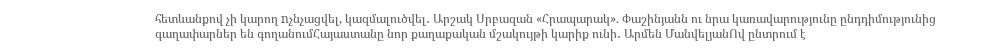հետևանքով չի կարող nչնչացվել, կազմալուծվել․ Արշակ Սրբազան «Հրապարակ». Փաշինյանն ու նրա կառավարությունը ընդդիմությունից գաղափարներ են գողանումՀայաստանը նոր քաղաքական մշակույթի կարիք ունի․ Արմեն ՄանվելյանՈվ ընտրում է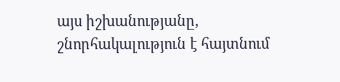այս իշխանությանը, շնորհակալություն է հայտնում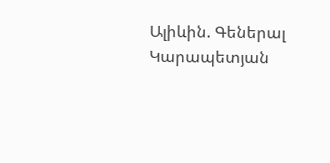Ալիևին. Գեներալ Կարապետյան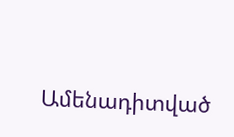Ամենադիտված